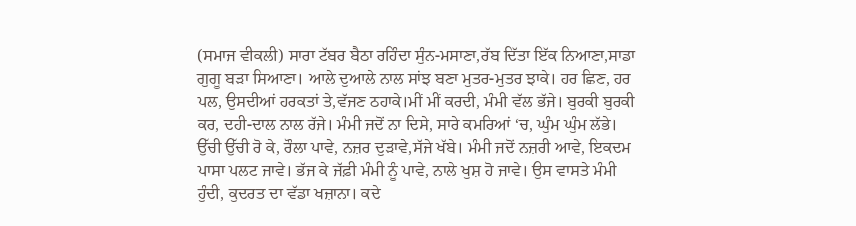(ਸਮਾਜ ਵੀਕਲੀ) ਸਾਰਾ ਟੱਬਰ ਬੈਠਾ ਰਹਿੰਦਾ ਸੁੰਨ-ਮਸਾਣਾ,ਰੱਬ ਦਿੱਤਾ ਇੱਕ ਨਿਆਣਾ,ਸਾਡਾ ਗੁਗੂ ਬੜਾ ਸਿਆਣਾ। ਆਲੇ ਦੁਆਲੇ ਨਾਲ ਸਾਂਝ ਬਣਾ ਮੁਤਰ-ਮੁਤਰ ਝਾਕੇ। ਹਰ ਛਿਣ, ਹਰ ਪਲ, ਉਸਦੀਆਂ ਹਰਕਤਾਂ ਤੇ,ਵੱਜਣ ਠਹਾਕੇ।ਮੀਂ ਮੀਂ ਕਰਦੀ, ਮੰਮੀ ਵੱਲ ਭੱਜੇ। ਬੁਰਕੀ ਬੁਰਕੀ ਕਰ, ਦਹੀ-ਦਾਲ ਨਾਲ ਰੱਜੇ। ਮੰਮੀ ਜਦੋਂ ਨਾ ਦਿਸੇ, ਸਾਰੇ ਕਮਰਿਆਂ ‘ਚ, ਘੁੰਮ ਘੁੰਮ ਲੱਭੇ। ਉੱਚੀ ਉੱਚੀ ਰੋ ਕੇ, ਰੌਲਾ ਪਾਵੇ, ਨਜ਼ਰ ਦੁੜਾਵੇ,ਸੱਜੇ ਖੱਬੇ। ਮੰਮੀ ਜਦੋਂ ਨਜ਼ਰੀ ਆਵੇ, ਇਕਦਮ ਪਾਸਾ ਪਲਟ ਜਾਵੇ। ਭੱਜ ਕੇ ਜੱਫ਼ੀ ਮੰਮੀ ਨੂੰ ਪਾਵੇ, ਨਾਲੇ ਖੁਸ਼ ਹੋ ਜਾਵੇ। ਉਸ ਵਾਸਤੇ ਮੰਮੀ ਹੁੰਦੀ, ਕੁਦਰਤ ਦਾ ਵੱਡਾ ਖਜ਼ਾਨਾ। ਕਦੇ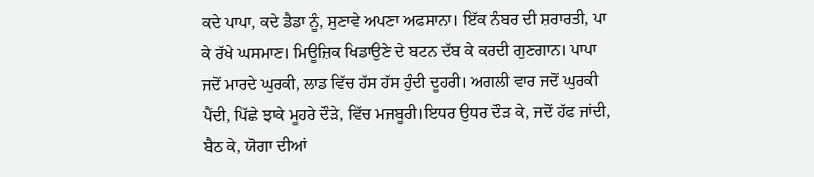ਕਦੇ ਪਾਪਾ, ਕਦੇ ਡੈਡਾ ਨੂੰ, ਸੁਣਾਵੇ ਅਪਣਾ ਅਫਸਾਨਾ। ਇੱਕ ਨੰਬਰ ਦੀ ਸ਼ਰਾਰਤੀ, ਪਾ ਕੇ ਰੱਖੇ ਘਸਮਾਣ। ਮਿਊਜ਼ਿਕ ਖਿਡਾਉਣੇ ਦੇ ਬਟਨ ਦੱਬ ਕੇ ਕਰਦੀ ਗੁਣਗਾਨ। ਪਾਪਾ ਜਦੋਂ ਮਾਰਦੇ ਘੁਰਕੀ, ਲਾਡ ਵਿੱਚ ਹੱਸ ਹੱਸ ਹੁੰਦੀ ਦੂਹਰੀ। ਅਗਲੀ ਵਾਰ ਜਦੋਂ ਘੁਰਕੀ ਪੈਂਦੀ, ਪਿੱਛੇ ਝਾਕੇ ਮੂਹਰੇ ਦੌੜੇ, ਵਿੱਚ ਮਜਬੂਰੀ।ਇਧਰ ਉਧਰ ਦੌੜ ਕੇ, ਜਦੋਂ ਹੱਫ ਜਾਂਦੀ, ਬੈਠ ਕੇ, ਯੋਗਾ ਦੀਆਂ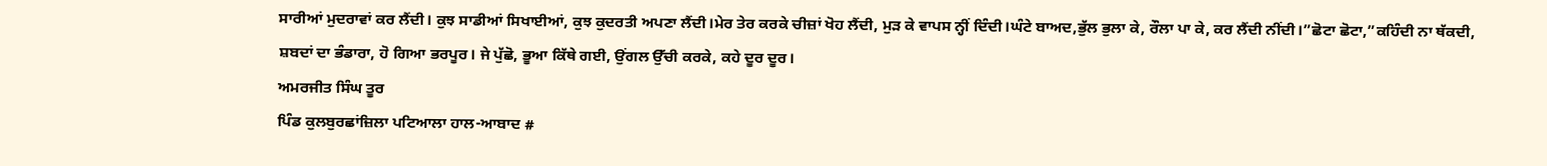ਸਾਰੀਆਂ ਮੁਦਰਾਵਾਂ ਕਰ ਲੈਂਦੀ। ਕੁਝ ਸਾਡੀਆਂ ਸਿਖਾਈਆਂ, ਕੁਝ ਕੁਦਰਤੀ ਅਪਣਾ ਲੈਂਦੀ।ਮੇਰ ਤੇਰ ਕਰਕੇ ਚੀਜ਼ਾਂ ਖੋਹ ਲੈਂਦੀ, ਮੁੜ ਕੇ ਵਾਪਸ ਨ੍ਹੀਂ ਦਿੰਦੀ।ਘੰਟੇ ਬਾਅਦ,ਭੁੱਲ ਭੁਲਾ ਕੇ, ਰੌਲਾ ਪਾ ਕੇ, ਕਰ ਲੈਂਦੀ ਨੀਂਦੀ।”ਛੋਟਾ ਛੋਟਾ,”ਕਹਿੰਦੀ ਨਾ ਥੱਕਦੀ, ਸ਼ਬਦਾਂ ਦਾ ਭੰਡਾਰਾ, ਹੋ ਗਿਆ ਭਰਪੂਰ। ਜੇ ਪੁੱਛੋ, ਭੂਆ ਕਿੱਥੇ ਗਈ, ਉਂਗਲ ਉੱਚੀ ਕਰਕੇ, ਕਹੇ ਦੂਰ ਦੂਰ।
ਅਮਰਜੀਤ ਸਿੰਘ ਤੂਰ
ਪਿੰਡ ਕੁਲਬੁਰਛਾਂਜ਼ਿਲਾ ਪਟਿਆਲਾ ਹਾਲ-ਆਬਾਦ #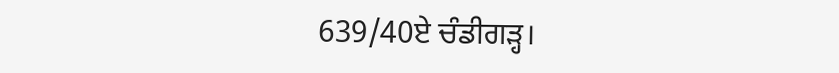639/40ਏ ਚੰਡੀਗੜ੍ਹ।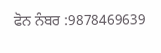ਫੋਨ ਨੰਬਰ :9878469639